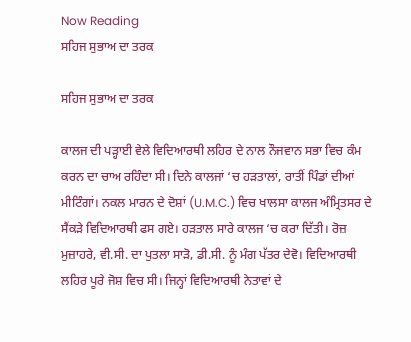Now Reading
ਸਹਿਜ ਸੁਭਾਅ ਦਾ ਤਰਕ

ਸਹਿਜ ਸੁਭਾਅ ਦਾ ਤਰਕ

ਕਾਲਜ ਦੀ ਪੜ੍ਹਾਈ ਵੇਲੇ ਵਿਦਿਆਰਥੀ ਲਹਿਰ ਦੇ ਨਾਲ ਨੌਜਵਾਨ ਸਭਾ ਵਿਚ ਕੰਮ ਕਰਨ ਦਾ ਚਾਅ ਰਹਿੰਦਾ ਸੀ। ਦਿਨੇ ਕਾਲਜਾਂ ‘ਚ ਹੜਤਾਲਾਂ, ਰਾਤੀਂ ਪਿੰਡਾਂ ਦੀਆਂ ਮੀਟਿੰਗਾਂ। ਨਕਲ ਮਾਰਨ ਦੇ ਦੋਸ਼ਾਂ (U.M.C.) ਵਿਚ ਖਾਲਸਾ ਕਾਲਜ ਅੰਮ੍ਰਿਤਸਰ ਦੇ ਸੈਂਕੜੇ ਵਿਦਿਆਰਥੀ ਫਸ ਗਏ। ਹੜਤਾਲ ਸਾਰੇ ਕਾਲਜ ‘ਚ ਕਰਾ ਦਿੱਤੀ। ਰੋਜ਼ ਮੁਜ਼ਾਹਰੇ, ਵੀ.ਸੀ. ਦਾ ਪੁਤਲਾ ਸਾੜੋ, ਡੀ.ਸੀ. ਨੂੰ ਮੰਗ ਪੱਤਰ ਦੇਵੋ। ਵਿਦਿਆਰਥੀ ਲਹਿਰ ਪੂਰੇ ਜੋਸ਼ ਵਿਚ ਸੀ। ਜਿਨ੍ਹਾਂ ਵਿਦਿਆਰਥੀ ਨੇਤਾਵਾਂ ਦੇ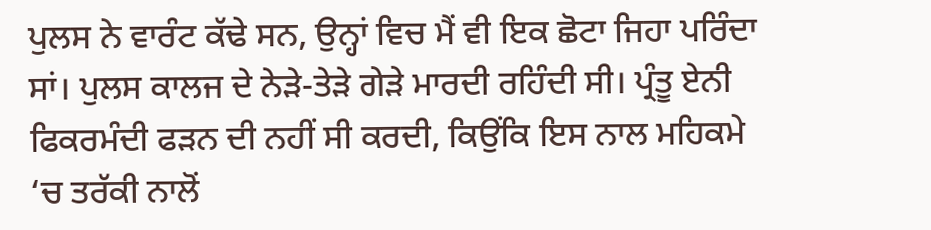ਪੁਲਸ ਨੇ ਵਾਰੰਟ ਕੱਢੇ ਸਨ, ਉਨ੍ਹਾਂ ਵਿਚ ਮੈਂ ਵੀ ਇਕ ਛੋਟਾ ਜਿਹਾ ਪਰਿੰਦਾ ਸਾਂ। ਪੁਲਸ ਕਾਲਜ ਦੇ ਨੇੜੇ-ਤੇੜੇ ਗੇੜੇ ਮਾਰਦੀ ਰਹਿੰਦੀ ਸੀ। ਪ੍ਰੰਤੂ ਏਨੀ ਫਿਕਰਮੰਦੀ ਫੜਨ ਦੀ ਨਹੀਂ ਸੀ ਕਰਦੀ, ਕਿਉਂਕਿ ਇਸ ਨਾਲ ਮਹਿਕਮੇ ‘ਚ ਤਰੱਕੀ ਨਾਲੋਂ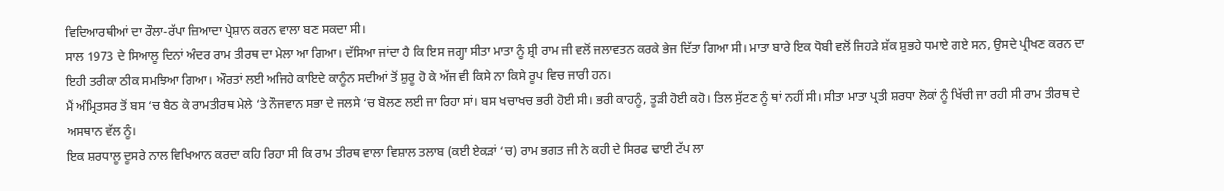ਵਿਦਿਆਰਥੀਆਂ ਦਾ ਰੌਲਾ-ਰੱਪਾ ਜ਼ਿਆਦਾ ਪ੍ਰੇਸ਼ਾਨ ਕਰਨ ਵਾਲਾ ਬਣ ਸਕਦਾ ਸੀ।
ਸਾਲ 1973 ਦੇ ਸਿਆਲੂ ਦਿਨਾਂ ਅੰਦਰ ਰਾਮ ਤੀਰਥ ਦਾ ਮੇਲਾ ਆ ਗਿਆ। ਦੱਸਿਆ ਜਾਂਦਾ ਹੈ ਕਿ ਇਸ ਜਗ੍ਹਾ ਸੀਤਾ ਮਾਤਾ ਨੂੰ ਸ਼੍ਰੀ ਰਾਮ ਜੀ ਵਲੋਂ ਜਲਾਵਤਨ ਕਰਕੇ ਭੇਜ ਦਿੱਤਾ ਗਿਆ ਸੀ। ਮਾਤਾ ਬਾਰੇ ਇਕ ਧੋਬੀ ਵਲੋਂ ਜਿਹੜੇ ਸ਼ੱਕ ਸ਼ੁਭਹੇ ਧਮਾਏ ਗਏ ਸਨ, ਉਸਦੇ ਪ੍ਰੀਖਣ ਕਰਨ ਦਾ ਇਹੀ ਤਰੀਕਾ ਠੀਕ ਸਮਝਿਆ ਗਿਆ। ਔਰਤਾਂ ਲਈ ਅਜਿਹੇ ਕਾਇਦੇ ਕਾਨੂੰਨ ਸਦੀਆਂ ਤੋਂ ਸ਼ੁਰੂ ਹੋ ਕੇ ਅੱਜ ਵੀ ਕਿਸੇ ਨਾ ਕਿਸੇ ਰੂਪ ਵਿਚ ਜਾਰੀ ਹਨ।
ਮੈਂ ਅੰਮ੍ਰਿਤਸਰ ਤੋਂ ਬਸ ‘ਚ ਬੈਠ ਕੇ ਰਾਮਤੀਰਥ ਮੇਲੇ ‘ਤੇ ਨੌਜਵਾਨ ਸਭਾ ਦੇ ਜਲਸੇ ‘ਚ ਬੋਲਣ ਲਈ ਜਾ ਰਿਹਾ ਸਾਂ। ਬਸ ਖਚਾਖਚ ਭਰੀ ਹੋਈ ਸੀ। ਭਰੀ ਕਾਹਨੂੰ, ਤੂੜੀ ਹੋਈ ਕਹੋ। ਤਿਲ ਸੁੱਟਣ ਨੂੰ ਥਾਂ ਨਹੀਂ ਸੀ। ਸੀਤਾ ਮਾਤਾ ਪ੍ਰਤੀ ਸ਼ਰਧਾ ਲੋਕਾਂ ਨੂੰ ਖਿੱਚੀ ਜਾ ਰਹੀ ਸੀ ਰਾਮ ਤੀਰਥ ਦੇ ਅਸਥਾਨ ਵੱਲ ਨੂੰ।
ਇਕ ਸ਼ਰਧਾਲੂ ਦੂਸਰੇ ਨਾਲ ਵਿਖਿਆਨ ਕਰਦਾ ਕਹਿ ਰਿਹਾ ਸੀ ਕਿ ਰਾਮ ਤੀਰਥ ਵਾਲਾ ਵਿਸ਼ਾਲ ਤਲਾਬ (ਕਈ ਏਕੜਾਂ ‘ਚ) ਰਾਮ ਭਗਤ ਜੀ ਨੇ ਕਹੀ ਦੇ ਸਿਰਫ ਢਾਈ ਟੱਪ ਲਾ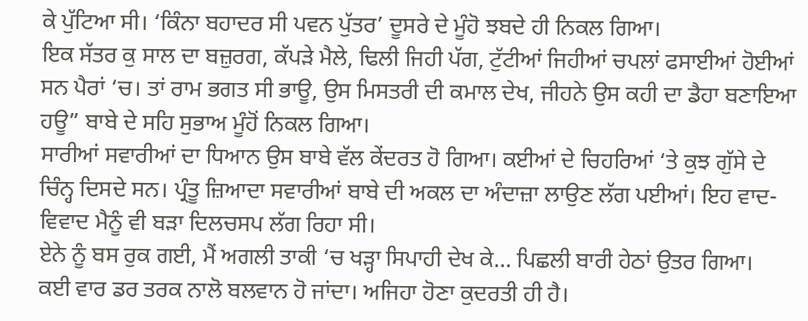ਕੇ ਪੁੱਟਿਆ ਸੀ। ‘ਕਿੰਨਾ ਬਹਾਦਰ ਸੀ ਪਵਨ ਪੁੱਤਰ’ ਦੂਸਰੇ ਦੇ ਮੂੰਹੋ ਝਬਦੇ ਹੀ ਨਿਕਲ ਗਿਆ।
ਇਕ ਸੱਤਰ ਕੁ ਸਾਲ ਦਾ ਬਜ਼ੁਰਗ, ਕੱਪੜੇ ਮੈਲੇ, ਢਿਲੀ ਜਿਹੀ ਪੱਗ, ਟੁੱਟੀਆਂ ਜਿਹੀਆਂ ਚਪਲਾਂ ਫਸਾਈਆਂ ਹੋਈਆਂ ਸਨ ਪੈਰਾਂ ‘ਚ। ਤਾਂ ਰਾਮ ਭਗਤ ਸੀ ਭਾਊ, ਉਸ ਮਿਸਤਰੀ ਦੀ ਕਮਾਲ ਦੇਖ, ਜੀਹਨੇ ਉਸ ਕਹੀ ਦਾ ਡੈਹਾ ਬਣਾਇਆ ਹਊ” ਬਾਬੇ ਦੇ ਸਹਿ ਸੁਭਾਅ ਮੂੰਹੋਂ ਨਿਕਲ ਗਿਆ।
ਸਾਰੀਆਂ ਸਵਾਰੀਆਂ ਦਾ ਧਿਆਨ ਉਸ ਬਾਬੇ ਵੱਲ ਕੇਂਦਰਤ ਹੋ ਗਿਆ। ਕਈਆਂ ਦੇ ਚਿਹਰਿਆਂ ‘ਤੇ ਕੁਝ ਗੁੱਸੇ ਦੇ ਚਿੰਨ੍ਹ ਦਿਸਦੇ ਸਨ। ਪ੍ਰੰਤੂ ਜ਼ਿਆਦਾ ਸਵਾਰੀਆਂ ਬਾਬੇ ਦੀ ਅਕਲ ਦਾ ਅੰਦਾਜ਼ਾ ਲਾਉਣ ਲੱਗ ਪਈਆਂ। ਇਹ ਵਾਦ-ਵਿਵਾਦ ਮੈਨੂੰ ਵੀ ਬੜਾ ਦਿਲਚਸਪ ਲੱਗ ਰਿਹਾ ਸੀ।
ਏਨੇ ਨੂੰ ਬਸ ਰੁਕ ਗਈ, ਮੈਂ ਅਗਲੀ ਤਾਕੀ ‘ਚ ਖੜ੍ਹਾ ਸਿਪਾਹੀ ਦੇਖ ਕੇ… ਪਿਛਲੀ ਬਾਰੀ ਹੇਠਾਂ ਉਤਰ ਗਿਆ।
ਕਈ ਵਾਰ ਡਰ ਤਰਕ ਨਾਲੋ ਬਲਵਾਨ ਹੋ ਜਾਂਦਾ। ਅਜਿਹਾ ਹੋਣਾ ਕੁਦਰਤੀ ਹੀ ਹੈ।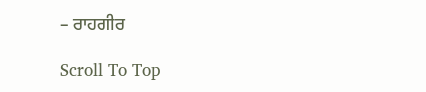– ਰਾਹਗੀਰ

Scroll To Top